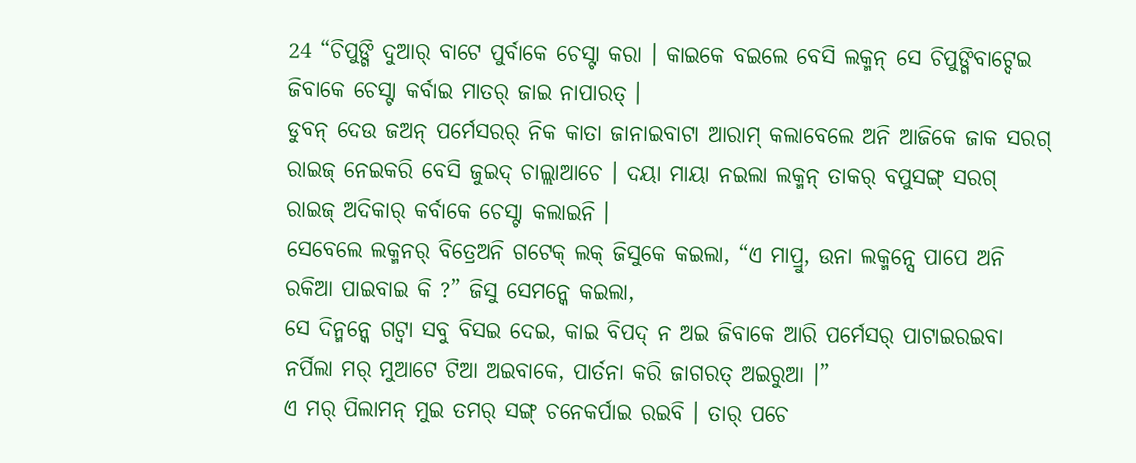24 “ଚିପୁଙ୍ଗି ଦୁଆର୍ ବାଟେ ପୁର୍ବାକେ ଚେସ୍ଟା କରା । କାଇକେ ବଇଲେ ବେସି ଲକ୍ମନ୍ ସେ ଚିପୁଙ୍ଗିବାଟ୍ଦେଇ ଜିବାକେ ଚେସ୍ଟା କର୍ବାଇ ମାତର୍ ଜାଇ ନାପାରତ୍ ।
ଡୁବନ୍ ଦେଉ ଜଅନ୍ ପର୍ମେସରର୍ ନିକ କାତା ଜାନାଇବାଟା ଆରାମ୍ କଲାବେଲେ ଅନି ଆଜିକେ ଜାକ ସରଗ୍ ରାଇଜ୍ ନେଇକରି ବେସି ଜୁଇଦ୍ ଚାଲ୍ଲାଆଚେ । ଦୟା ମାୟା ନଇଲା ଲକ୍ମନ୍ ତାକର୍ ବପୁସଙ୍ଗ୍ ସରଗ୍ ରାଇଜ୍ ଅଦିକାର୍ କର୍ବାକେ ଚେସ୍ଟା କଲାଇନି ।
ସେବେଲେ ଲକ୍ମନର୍ ବିତ୍ରେଅନି ଗଟେକ୍ ଲକ୍ ଜିସୁକେ କଇଲା, “ଏ ମାପ୍ରୁ, ଉନା ଲକ୍ମନ୍ସେ ପାପେ ଅନି ରକିଆ ପାଇବାଇ କି ?” ଜିସୁ ସେମନ୍କେ କଇଲା,
ସେ ଦିନ୍ମନ୍କେ ଗଟ୍ବା ସବୁ ବିସଇ ଦେଇ, କାଇ ବିପଦ୍ ନ ଅଇ ଜିବାକେ ଆରି ପର୍ମେସର୍ ପାଟାଇରଇବା ନର୍ପିଲା ମର୍ ମୁଆଟେ ଟିଆ ଅଇବାକେ, ପାର୍ତନା କରି ଜାଗରତ୍ ଅଇରୁଆ ।”
ଏ ମର୍ ପିଲାମନ୍ ମୁଇ ତମର୍ ସଙ୍ଗ୍ ଚନେକର୍ପାଇ ରଇବି । ତାର୍ ପଚେ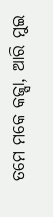ତମେ ମକେ କଜ୍ସା, ଆରି ମୁଇ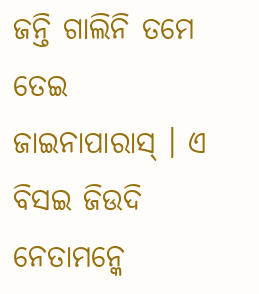ଜନ୍ତି ଗାଲିନି ତମେ ତେଇ ଜାଇନାପାରାସ୍ । ଏ ବିସଇ ଜିଉଦି ନେତାମନ୍କେ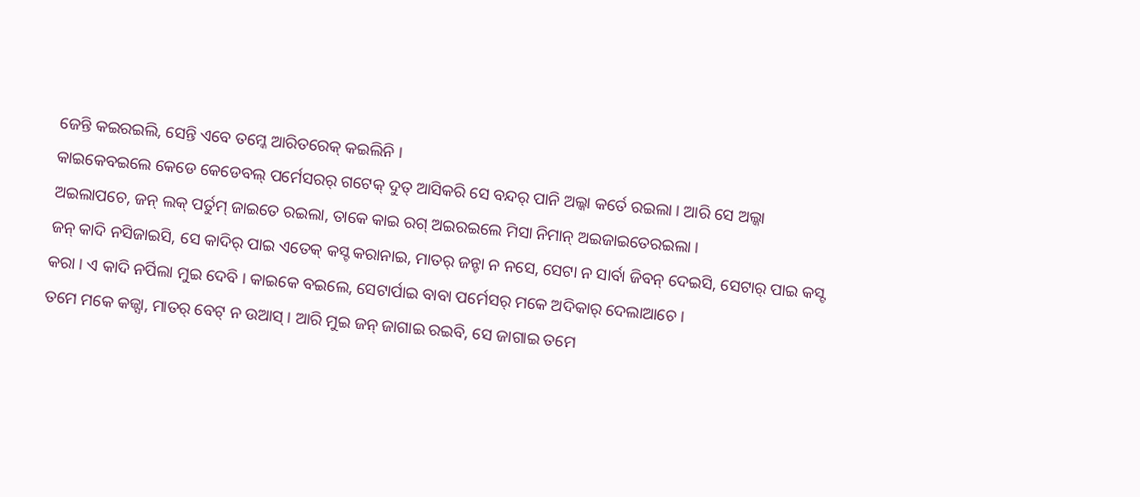ଜେନ୍ତି କଇରଇଲି, ସେନ୍ତି ଏବେ ତମ୍କେ ଆରିତରେକ୍ କଇଲିନି ।
କାଇକେବଇଲେ କେଡେ କେଡେବଲ୍ ପର୍ମେସରର୍ ଗଟେକ୍ ଦୁତ୍ ଆସିକରି ସେ ବନ୍ଦର୍ ପାନି ଅଲ୍କା କର୍ତେ ରଇଲା । ଆରି ସେ ଅଲ୍କା ଅଇଲାପଚେ, ଜନ୍ ଲକ୍ ପର୍ତୁମ୍ ଜାଇତେ ରଇଲା, ତାକେ କାଇ ରଗ୍ ଅଇରଇଲେ ମିସା ନିମାନ୍ ଅଇଜାଇତେରଇଲା ।
ଜନ୍ କାଦି ନସିଜାଇସି, ସେ କାଦିର୍ ପାଇ ଏତେକ୍ କସ୍ଟ କରାନାଇ, ମାତର୍ ଜନ୍ଟା ନ ନସେ, ସେଟା ନ ସାର୍ବା ଜିବନ୍ ଦେଇସି, ସେଟାର୍ ପାଇ କସ୍ଟ କରା । ଏ କାଦି ନର୍ପିଲା ମୁଇ ଦେବି । କାଇକେ ବଇଲେ, ସେଟାର୍ପାଇ ବାବା ପର୍ମେସର୍ ମକେ ଅଦିକାର୍ ଦେଲାଆଚେ ।
ତମେ ମକେ କଜ୍ସା, ମାତର୍ ବେଟ୍ ନ ଉଆସ୍ । ଆରି ମୁଇ ଜନ୍ ଜାଗାଇ ରଇବି, ସେ ଜାଗାଇ ତମେ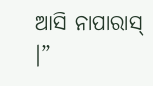ଆସି ନାପାରାସ୍ ।”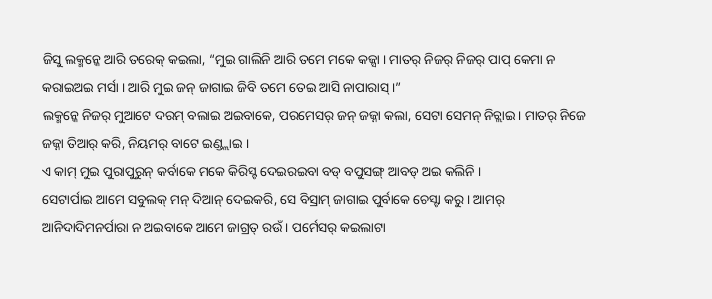ଜିସୁ ଲକ୍ମନ୍କେ ଆରି ତରେକ୍ କଇଲା, “ମୁଇ ଗାଲିନି ଆରି ତମେ ମକେ କଜ୍ସା । ମାତର୍ ନିଜର୍ ନିଜର୍ ପାପ୍ କେମା ନ କରାଇଅଇ ମର୍ସା । ଆରି ମୁଇ ଜନ୍ ଜାଗାଇ ଜିବି ତମେ ତେଇ ଆସି ନାପାରାସ୍ ।”
ଲକ୍ମନ୍କେ ନିଜର୍ ମୁଆଟେ ଦରମ୍ ବଲାଇ ଅଇବାକେ, ପରମେସର୍ ଜନ୍ ଜଜ୍ନା କଲା, ସେଟା ସେମନ୍ ନିଚ୍ଲାଇ । ମାତର୍ ନିଜେ ଜଜ୍ନା ତିଆର୍ କରି, ନିୟମର୍ ବାଟେ ଇଣ୍ଡ୍ଲାଇ ।
ଏ କାମ୍ ମୁଇ ପୁରାପୁରୁନ୍ କର୍ବାକେ ମକେ କିରିସ୍ଟ ଦେଇରଇବା ବଡ୍ ବପୁସଙ୍ଗ୍ ଆବଡ୍ ଅଇ କଲିନି ।
ସେଟାର୍ପାଇ ଆମେ ସବୁଲକ୍ ମନ୍ ଦିଆନ୍ ଦେଇକରି, ସେ ବିସ୍ରାମ୍ ଜାଗାଇ ପୁର୍ବାକେ ଚେସ୍ଟା କରୁ । ଆମର୍ ଆନିଦାଦିମନର୍ପାରା ନ ଅଇବାକେ ଆମେ ଜାଗ୍ରତ୍ ରଉଁ । ପର୍ମେସର୍ କଇଲାଟା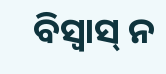ବିସ୍ବାସ୍ ନ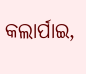କଲାର୍ପାଇ,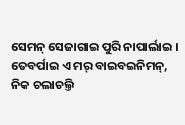ସେମନ୍ ସେଜାଗାଇ ପୁରି ନାପାର୍ଲାଇ ।
ତେବର୍ପାଇ ଏ ମର୍ ବାଇବଇନିମନ୍, ନିକ ଚଲାଚଲ୍ତି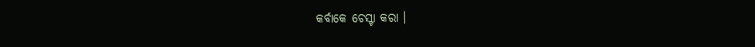କର୍ବାକେ ଚେସ୍ଟା କରା ।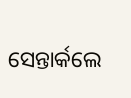ସେନ୍ତାର୍କଲେ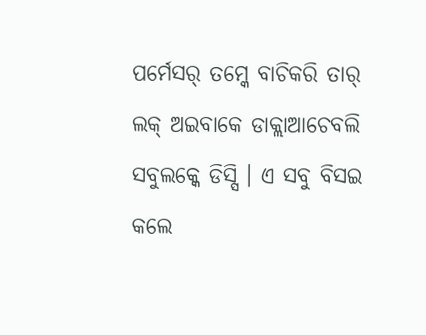ପର୍ମେସର୍ ତମ୍କେ ବାଚିକରି ତାର୍ ଲକ୍ ଅଇବାକେ ଡାକ୍ଲାଆଚେବଲି ସବୁଲକ୍କେ ଡିସ୍ସି । ଏ ସବୁ ବିସଇ କଲେ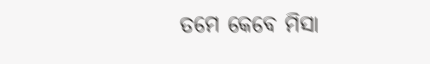ତମେ କେବେ ମିସା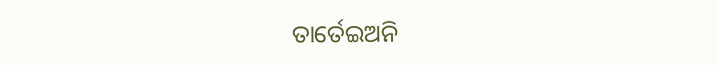ତାର୍ତେଇଅନି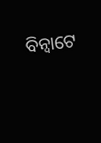ବିନ୍ବାଟେ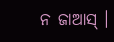ନ ଜାଆସ୍ ।